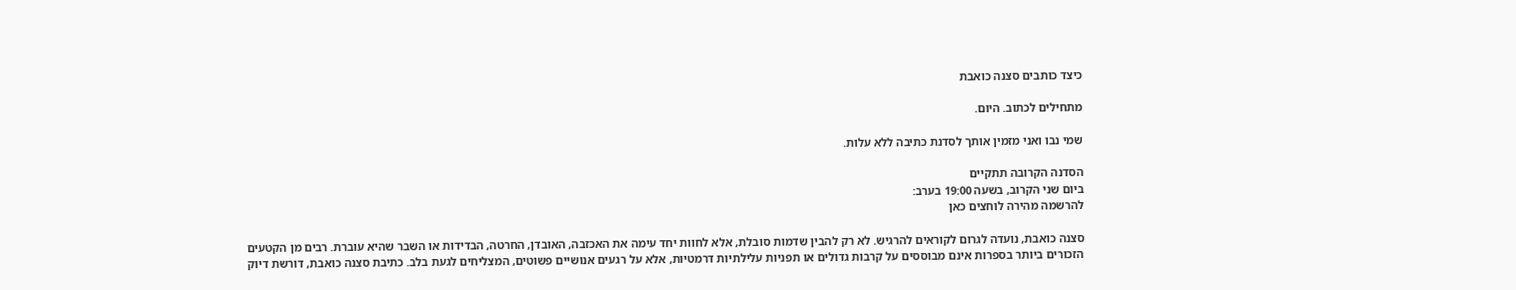כיצד כותבים סצנה כואבת

מתחילים לכתוב. היום.

שמי נבו ואני מזמין אותך לסדנת כתיבה ללא עלות.

הסדנה הקרובה תתקיים
ביום שני הקרוב, בשעה 19:00 בערב:
להרשמה מהירה לוחצים כאן

סצנה כואבת, נועדה לגרום לקוראים להרגיש. לא רק להבין שדמות סובלת, אלא לחוות יחד עימה את האכזבה, האובדן, החרטה, הבדידות או השבר שהיא עוברת. רבים מן הקטעים הזכורים ביותר בספרות אינם מבוססים על קרבות גדולים או תפניות עלילתיות דרמטיות, אלא על רגעים אנושיים פשוטים, המצליחים לגעת בלב. כתיבת סצנה כואבת, דורשת דיוק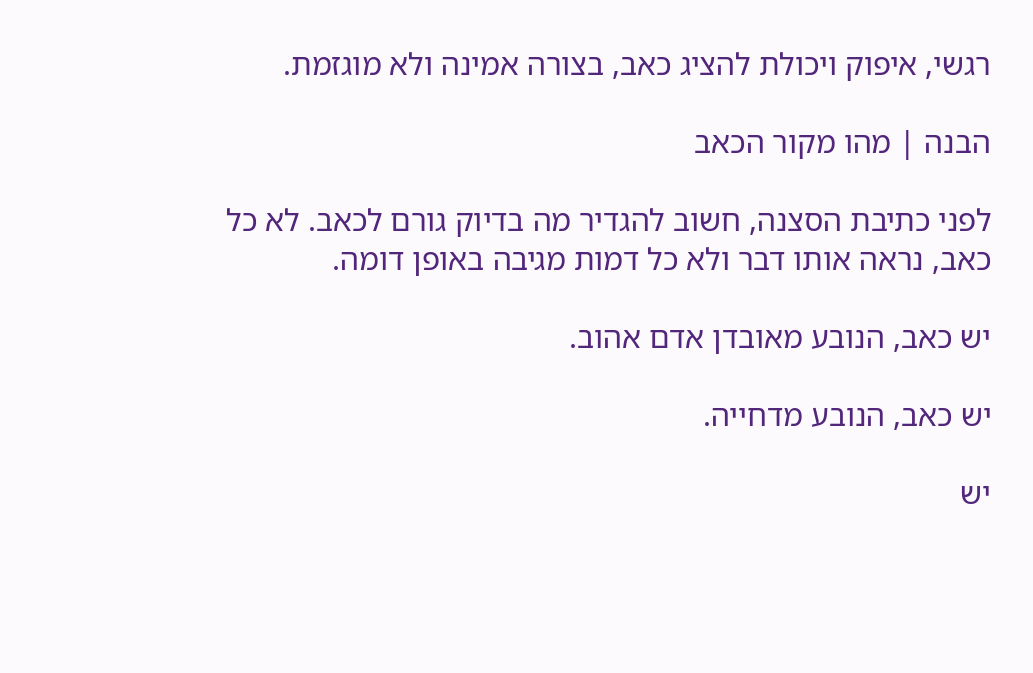רגשי, איפוק ויכולת להציג כאב, בצורה אמינה ולא מוגזמת.

הבנה | מהו מקור הכאב

לפני כתיבת הסצנה, חשוב להגדיר מה בדיוק גורם לכאב. לא כל כאב, נראה אותו דבר ולא כל דמות מגיבה באופן דומה.

יש כאב, הנובע מאובדן אדם אהוב.

יש כאב, הנובע מדחייה.

יש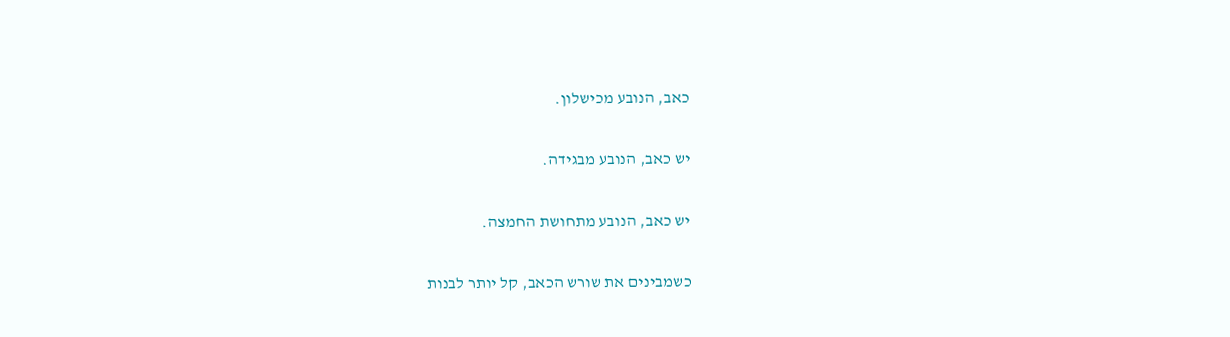כאב, הנובע מכישלון.

יש כאב, הנובע מבגידה.

יש כאב, הנובע מתחושת החמצה.

כשמבינים את שורש הכאב, קל יותר לבנות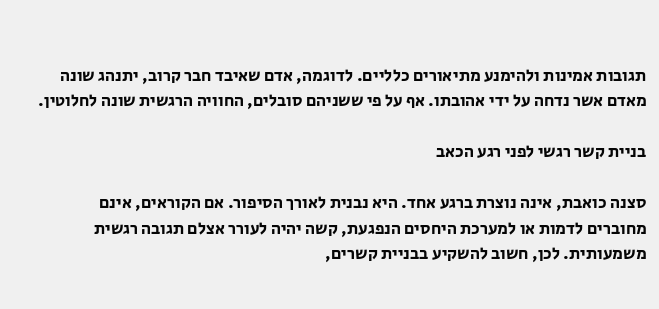תגובות אמינות ולהימנע מתיאורים כלליים. לדוגמה, אדם שאיבד חבר קרוב, יתנהג שונה מאדם אשר נדחה על ידי אהובתו. אף על פי ששניהם סובלים, החוויה הרגשית שונה לחלוטין.

בניית קשר רגשי לפני רגע הכאב

סצנה כואבת, אינה נוצרת ברגע אחד. היא נבנית לאורך הסיפור. אם הקוראים, אינם מחוברים לדמות או למערכת היחסים הנפגעת, קשה יהיה לעורר אצלם תגובה רגשית משמעותית. לכן, חשוב להשקיע בבניית קשרים,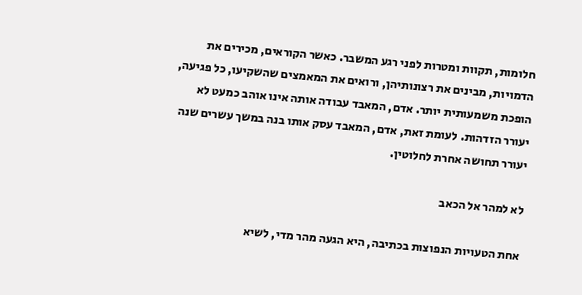חלומות, תקוות ומטרות לפני רגע המשבר. כאשר הקוראים, מכירים את הדמויות, מבינים את רצונותיהן, ורואים את המאמצים שהשקיעו, כל פגיעה, הופכת משמעותית יותר. אדם, המאבד עבודה אותה אינו אוהב כמעט לא יעורר הזדהות. לעומת זאת, אדם, המאבד עסק אותו בנה במשך עשרים שנה יעורר תחושה אחרת לחלוטין.

לא למהר אל הכאב

אחת הטעויות הנפוצות בכתיבה, היא הגעה מהר מדי, לשיא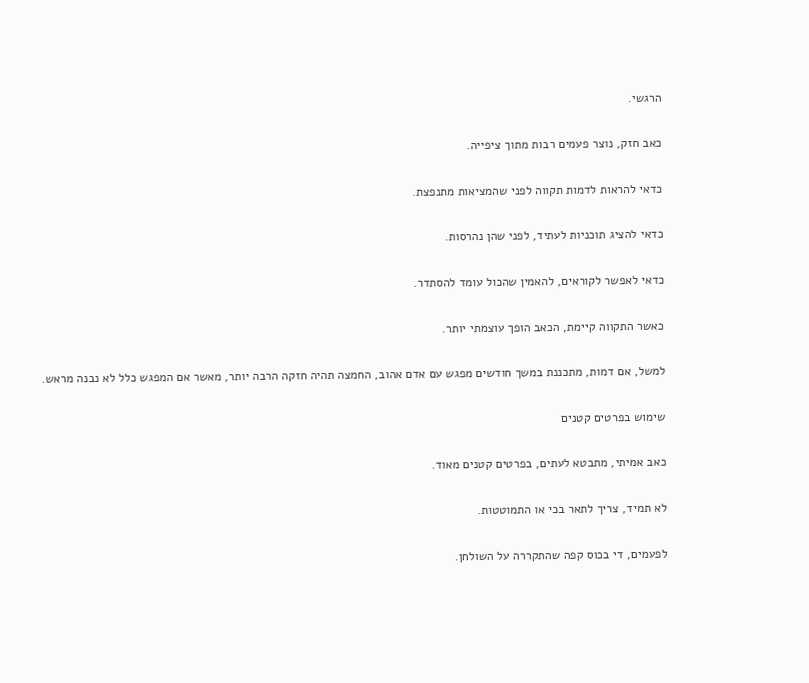הרגשי.

כאב חזק, נוצר פעמים רבות מתוך ציפייה.

כדאי להראות לדמות תקווה לפני שהמציאות מתנפצת.

כדאי להציג תוכניות לעתיד, לפני שהן נהרסות.

כדאי לאפשר לקוראים, להאמין שהכול עומד להסתדר.

כאשר התקווה קיימת, הכאב הופך עוצמתי יותר.

למשל, אם דמות, מתכננת במשך חודשים מפגש עם אדם אהוב, החמצה תהיה חזקה הרבה יותר, מאשר אם המפגש כלל לא נבנה מראש.

שימוש בפרטים קטנים

כאב אמיתי, מתבטא לעתים, בפרטים קטנים מאוד.

לא תמיד, צריך לתאר בכי או התמוטטות.

לפעמים, די בכוס קפה שהתקררה על השולחן.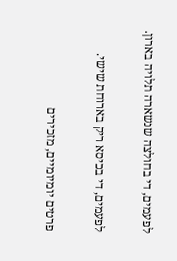לפעמים, די בחולצה שנשארה תלויה בארון.

לפעמים, די בכיסא ריק בארוחת שישי.

פרטים יומיומיים, מזכירים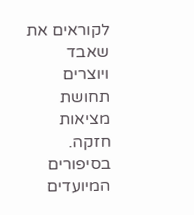לקוראים את שאבד ויוצרים תחושת מציאות חזקה. בסיפורים המיועדים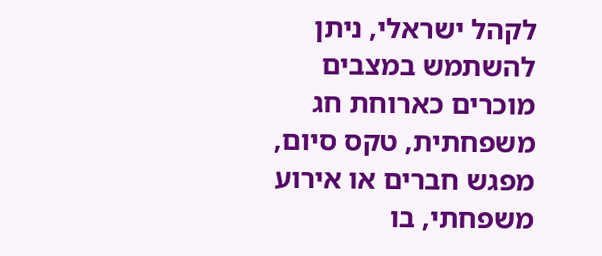לקהל ישראלי, ניתן להשתמש במצבים מוכרים כארוחת חג משפחתית, טקס סיום, מפגש חברים או אירוע משפחתי, בו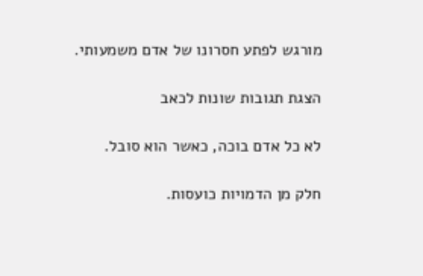מורגש לפתע חסרונו של אדם משמעותי.

הצגת תגובות שונות לכאב

לא כל אדם בוכה, כאשר הוא סובל.

חלק מן הדמויות כועסות.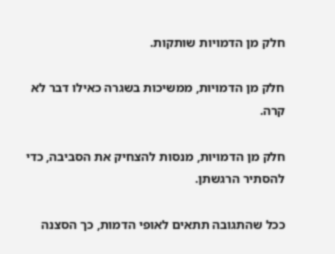חלק מן הדמויות שותקות.

חלק מן הדמויות, ממשיכות בשגרה כאילו דבר לא קרה.

חלק מן הדמויות, מנסות להצחיק את הסביבה, כדי להסתיר הרגשתן.

ככל שהתגובה תתאים לאופי הדמות, כך הסצנה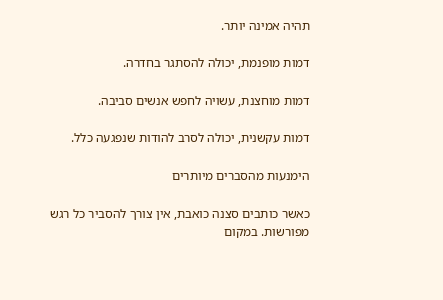תהיה אמינה יותר.

דמות מופנמת, יכולה להסתגר בחדרה.

דמות מוחצנת, עשויה לחפש אנשים סביבה.

דמות עקשנית, יכולה לסרב להודות שנפגעה כלל.

הימנעות מהסברים מיותרים

כאשר כותבים סצנה כואבת, אין צורך להסביר כל רגש מפורשות. במקום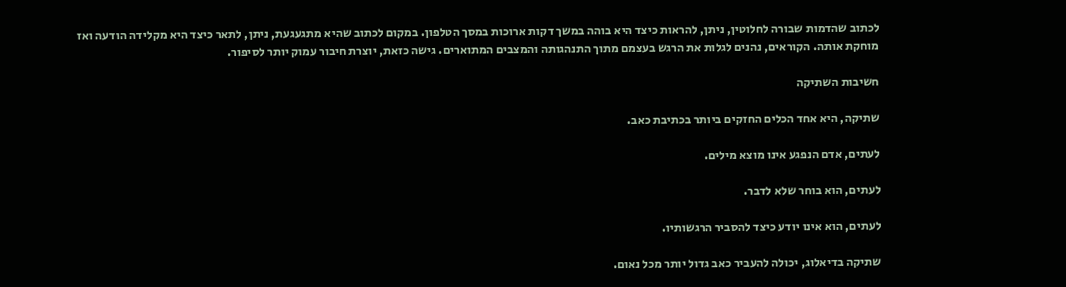לכתוב שהדמות שבורה לחלוטין, ניתן, להראות כיצד היא בוהה במשך דקות ארוכות במסך הטלפון. במקום לכתוב שהיא מתגעגעת, ניתן, לתאר כיצד היא מקלידה הודעה ואז מוחקת אותה. הקוראים, נהנים לגלות את הרגש בעצמם מתוך התנהגותה והמצבים המתוארים. גישה כזאת, יוצרת חיבור עמוק יותר לסיפור.

חשיבות השתיקה

שתיקה, היא אחד הכלים החזקים ביותר בכתיבת כאב.

לעתים, אדם הנפגע אינו מוצא מילים.

לעתים, הוא בוחר שלא לדבר.

לעתים, הוא אינו יודע כיצד להסביר הרגשותיו.

שתיקה בדיאלוג, יכולה להעביר כאב גדול יותר מכל נאום.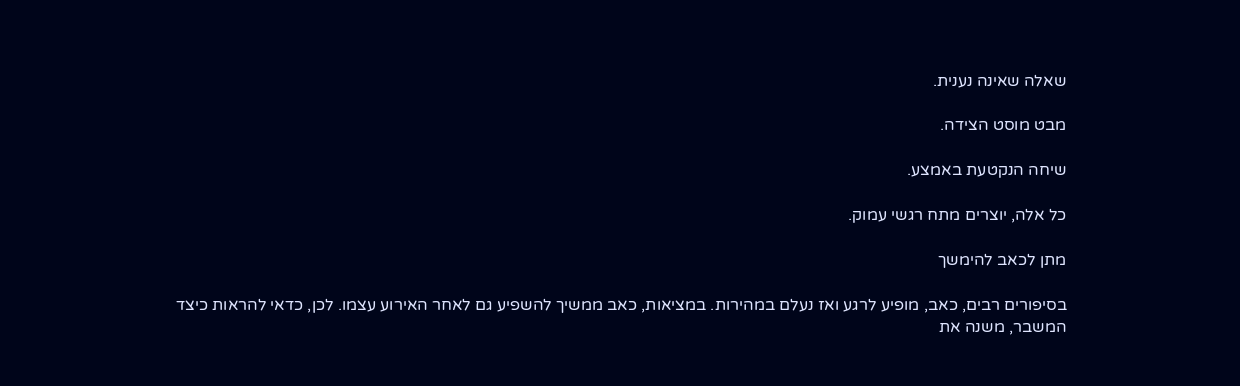שאלה שאינה נענית.

מבט מוסט הצידה.

שיחה הנקטעת באמצע.

כל אלה, יוצרים מתח רגשי עמוק.

מתן לכאב להימשך

בסיפורים רבים, כאב, מופיע לרגע ואז נעלם במהירות. במציאות, כאב ממשיך להשפיע גם לאחר האירוע עצמו. לכן, כדאי להראות כיצד המשבר, משנה את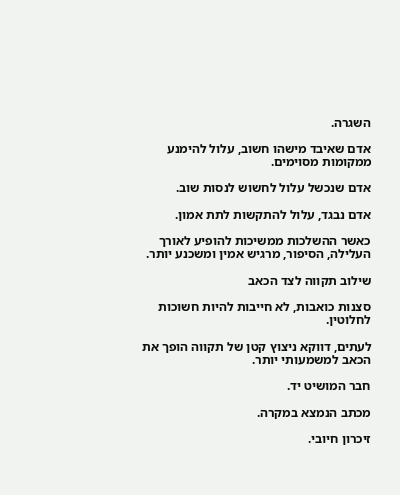השגרה.

אדם שאיבד מישהו חשוב, עלול להימנע ממקומות מסוימים.

אדם שנכשל עלול לחשוש לנסות שוב.

אדם נבגד, עלול להתקשות לתת אמון.

כאשר ההשלכות ממשיכות להופיע לאורך העלילה, הסיפור, מרגיש אמין ומשכנע יותר.

שילוב תקווה לצד הכאב

סצנות כואבות, לא חייבות להיות חשוכות לחלוטין.

לעתים, דווקא ניצוץ קטן של תקווה הופך את הכאב למשמעותי יותר.

חבר המושיט יד.

מכתב הנמצא במקרה.

זיכרון חיובי.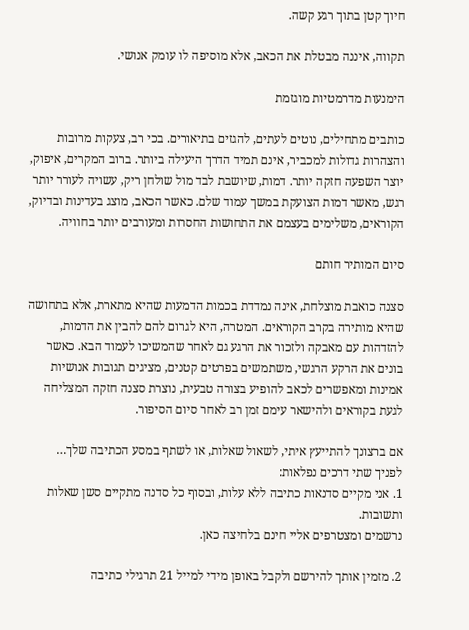חיוך קטן בתוך רגע קשה.

תקווה, איננה מבטלת את הכאב, אלא מוסיפה לו עומק אנושי.

הימנעות מדרמטיות מוגזמת

כותבים מתחילים, נוטים לעתים, להגזים בתיאורים. בכי רב, צעקות מרובות והצהרות גדולות למכביר, אינם תמיד הדרך היעילה ביותר. ברוב המקרים, איפוק, יוצר השפעה חזקה יותר. דמות, שיושבת לבד מול שולחן ריק, עשויה לעורר יותר רגש, מאשר דמות הצועקת במשך עמוד שלם. כאשר הכאב, מוצג בעדינות ובדיוק, הקוראים, משלימים בעצמם את התחושות החסרות ומעורבים יותר בחוויה.

סיום המותיר חותם

סצנה כואבת מוצלחת, אינה נמדדת בכמות הדמעות שהיא מתארת, אלא בתחושה שהיא מותירה בקרב הקוראים. המטרה, היא לגרום להם להבין את הדמות, להזדהות עם מאבקה ולזכור את הרגע גם לאחר שהמשיכו לעמוד הבא. כאשר בונים את הרקע הרגשי, משתמשים בפרטים קטנים, מציגים תגובות אנושיות אמינות ומאפשרים לכאב להופיע בצורה טבעית, נוצרת סצנה חזקה המצליחה לגעת בקוראים ולהישאר עימם זמן רב לאחר סיום הסיפור.

אם ברצונך להתייעץ איתי, לשאול שאלות, או לשתף במסע הכתיבה שלך…
לפניך שתי דרכים נפלאות:
1. אני מקיים סדנאות כתיבה ללא עלות, ובסוף כל סדנה מתקיים סשן שאלות ותשובות.
נרשמים ומצטרפים אליי חינם בלחיצה כאן.

2. מזמין אותך להירשם ולקבל באופן מידי למייל 21 תרגילי כתיבה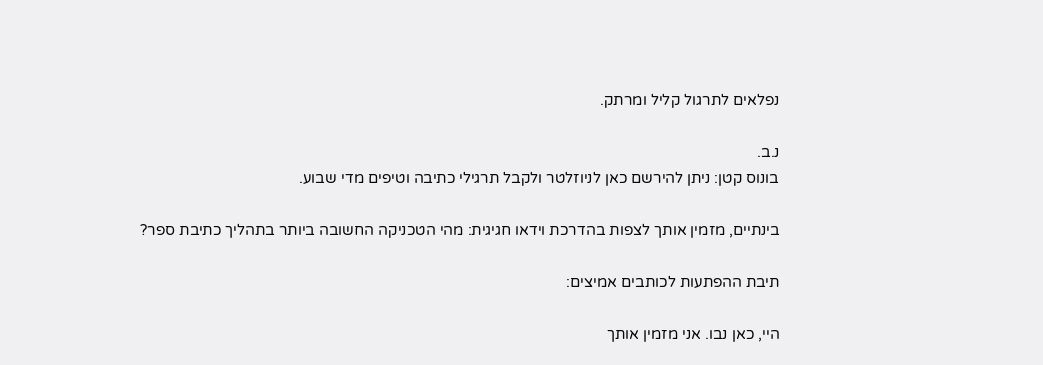נפלאים לתרגול קליל ומרתק.

נ.ב.
בונוס קטן: ניתן להירשם כאן לניוזלטר ולקבל תרגילי כתיבה וטיפים מדי שבוע.

בינתיים, מזמין אותך לצפות בהדרכת וידאו חגיגית: מהי הטכניקה החשובה ביותר בתהליך כתיבת ספר?

תיבת ההפתעות לכותבים אמיצים:

היי, כאן נבו. אני מזמין אותך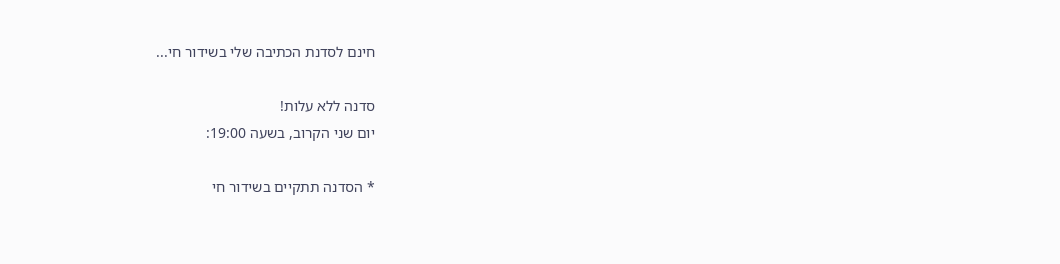חינם לסדנת הכתיבה שלי בשידור חי...

סדנה ללא עלות!
יום שני הקרוב, בשעה 19:00:

* הסדנה תתקיים בשידור חי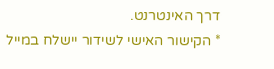דרך האינטרנט.
* הקישור האישי לשידור יישלח במייל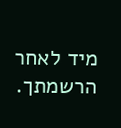מיד לאחר הרשמתך.